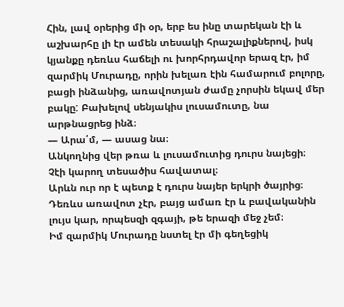Հին, լավ օրերից մի օր, երբ ես ինը տարեկան էի և աշխարհը լի էր ամեն տեսակի հրաշալիքներով, իսկ կյանքը դեռևս հաճելի ու խորհրդավոր երազ էր, իմ զարմիկ Մուրադը, որին խելառ էին համարում բոլորը, բացի ինձանից, առավոտյան ժամը չորսին եկավ մեր բակը: Բախելով սենյակիս լուսամուտը, նա արթնացրեց ինձ։
— Արա՛մ, — ասաց նա։
Անկողնից վեր թռա և լուսամուտից դուրս նայեցի։
Չէի կարող տեսածիս հավատալ։
Արևն ուր որ է պետք է դուրս նայեր երկրի ծայրից։
Դեռևս առավոտ չէր, բայց ամառ էր և բավականին լույս կար, որպեսզի զգայի, թե երազի մեջ չեմ։
Իմ զարմիկ Մուրադը նստել էր մի գեղեցիկ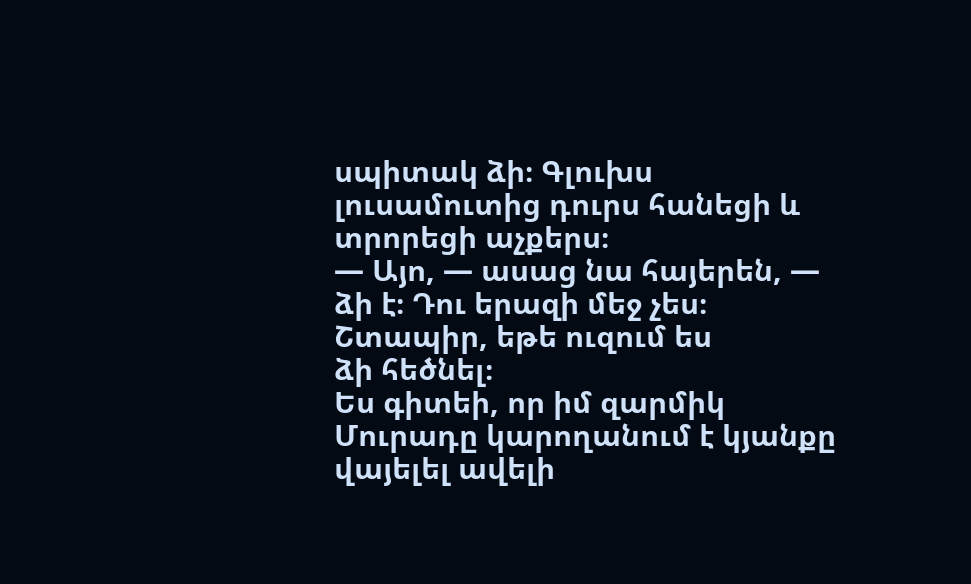սպիտակ ձի։ Գլուխս լուսամուտից դուրս հանեցի և տրորեցի աչքերս։
— Այո, — ասաց նա հայերեն, — ձի է։ Դու երազի մեջ չես։ Շտապիր, եթե ուզում ես
ձի հեծնել։
Ես գիտեի, որ իմ զարմիկ Մուրադը կարողանում է կյանքը վայելել ավելի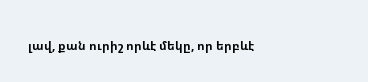լավ, քան ուրիշ որևէ մեկը, որ երբևէ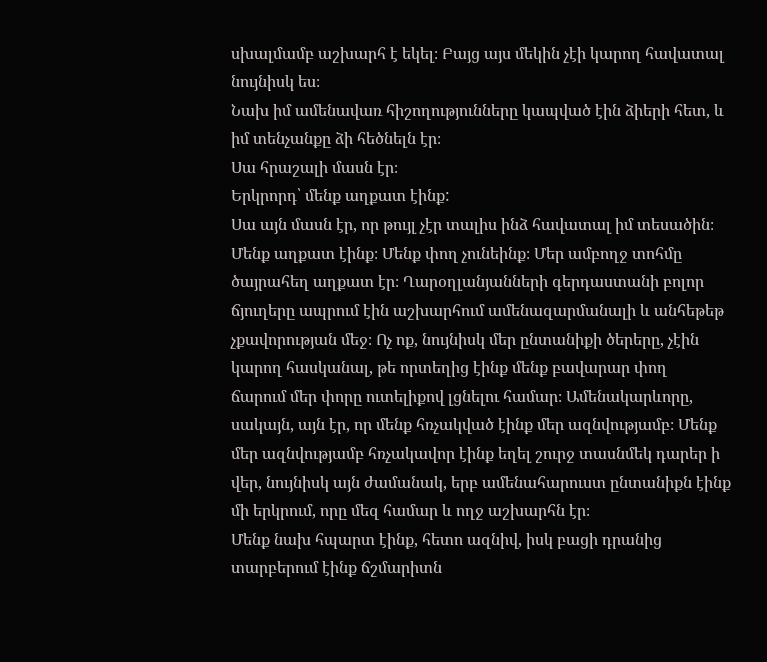սխալմամբ աշխարհ է եկել։ Բայց այս մեկին չէի կարող հավատալ նույնիսկ ես։
Նախ իմ ամենավառ հիշողությունները կապված էին ձիերի հետ, և իմ տենչանքը ձի հեծնելն էր։
Սա հրաշալի մասն էր։
Երկրորդ՝ մենք աղքատ էինք:
Սա այն մասն էր, որ թույլ չէր տալիս ինձ հավատալ իմ տեսածին։
Մենք աղքատ էինք։ Մենք փող չունեինք։ Մեր ամբողջ տոհմը ծայրահեղ աղքատ էր։ Ղարօղլանյանների գերդաստանի բոլոր ճյուղերը ապրում էին աշխարհում ամենազարմանալի և անհեթեթ չքավորության մեջ։ Ոչ ոք, նույնիսկ մեր ընտանիքի ծերերը, չէին կարող հասկանալ, թե որտեղից էինք մենք բավարար փող
ճարում մեր փորը ուտելիքով լցնելու համար։ Ամենակարևորը, սակայն, այն էր, որ մենք հռչակված էինք մեր ազնվությամբ։ Մենք մեր ազնվությամբ հռչակավոր էինք եղել շուրջ տասնմեկ դարեր ի վեր, նույնիսկ այն ժամանակ, երբ ամենահարուստ ընտանիքն էինք մի երկրում, որը մեզ համար և ողջ աշխարհն էր։
Մենք նախ հպարտ էինք, հետո ազնիվ, իսկ բացի դրանից տարբերում էինք ճշմարիտն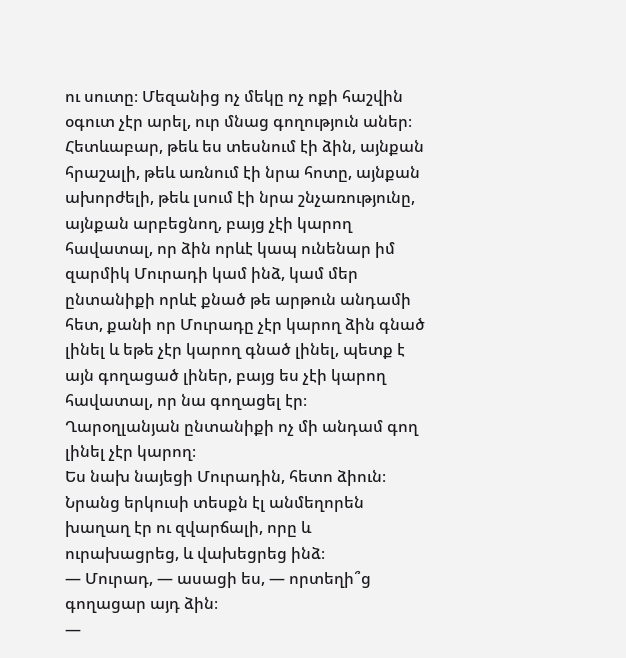ու սուտը։ Մեզանից ոչ մեկը ոչ ոքի հաշվին օգուտ չէր արել, ուր մնաց գողություն աներ։
Հետևաբար, թեև ես տեսնում էի ձին, այնքան հրաշալի, թեև առնում էի նրա հոտը, այնքան ախորժելի, թեև լսում էի նրա շնչառությունը, այնքան արբեցնող, բայց չէի կարող հավատալ, որ ձին որևէ կապ ունենար իմ զարմիկ Մուրադի կամ ինձ, կամ մեր ընտանիքի որևէ քնած թե արթուն անդամի հետ, քանի որ Մուրադը չէր կարող ձին գնած լինել և եթե չէր կարող գնած լինել, պետք է այն գողացած լիներ, բայց ես չէի կարող հավատալ, որ նա գողացել էր։
Ղարօղլանյան ընտանիքի ոչ մի անդամ գող լինել չէր կարող։
Ես նախ նայեցի Մուրադին, հետո ձիուն։ Նրանց երկուսի տեսքն էլ անմեղորեն խաղաղ էր ու զվարճալի, որը և ուրախացրեց, և վախեցրեց ինձ։
— Մուրադ, — ասացի ես, — որտեղի՞ց գողացար այդ ձին։
—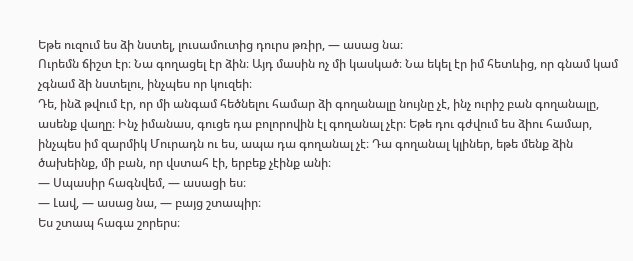Եթե ուզում ես ձի նստել, լուսամուտից դուրս թռիր, — ասաց նա։
Ուրեմն ճիշտ էր։ Նա գողացել էր ձին։ Այդ մասին ոչ մի կասկած։ Նա եկել էր իմ հետևից, որ գնամ կամ չգնամ ձի նստելու, ինչպես որ կուզեի։
Դե, ինձ թվում էր, որ մի անգամ հեծնելու համար ձի գողանալը նույնը չէ, ինչ ուրիշ բան գողանալը, ասենք վաղը։ Ինչ իմանաս, գուցե դա բոլորովին էլ գողանալ չէր։ Եթե դու գժվում ես ձիու համար, ինչպես իմ զարմիկ Մուրադն ու ես, ապա դա գողանալ չէ։ Դա գողանալ կլիներ, եթե մենք ձին ծախեինք, մի բան, որ վստահ էի, երբեք չէինք անի։
— Սպասիր հագնվեմ, — ասացի ես։
— Լավ, — ասաց նա, — բայց շտապիր։
Ես շտապ հագա շորերս։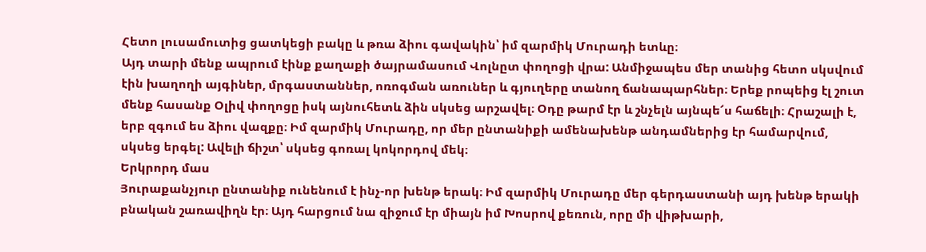Հետո լուսամուտից ցատկեցի բակը և թռա ձիու գավակին՝ իմ զարմիկ Մուրադի ետևը։
Այդ տարի մենք ապրում էինք քաղաքի ծայրամասում Վոլնըտ փողոցի վրա: Անմիջապես մեր տանից հետո սկսվում էին խաղողի այգիներ, մրգաստաններ, ոռոգման առուներ և գյուղերը տանող ճանապարհներ։ Երեք րոպեից էլ շուտ մենք հասանք Օլիվ փողոցը իսկ այնուհետև ձին սկսեց արշավել։ Օդը թարմ էր և շնչելն այնպե՜ս հաճելի։ Հրաշալի է, երբ զգում ես ձիու վազքը։ Իմ զարմիկ Մուրադը, որ մեր ընտանիքի ամենախենթ անդամներից էր համարվում, սկսեց երգել: Ավելի ճիշտ՝ սկսեց գոռալ կոկորդով մեկ։
Երկրորդ մաս
Յուրաքանչյուր ընտանիք ունենում է ինչ-որ խենթ երակ։ Իմ զարմիկ Մուրադը մեր գերդաստանի այդ խենթ երակի բնական շառավիղն էր։ Այդ հարցում նա զիջում էր միայն իմ Խոսրով քեռուն, որը մի վիթխարի,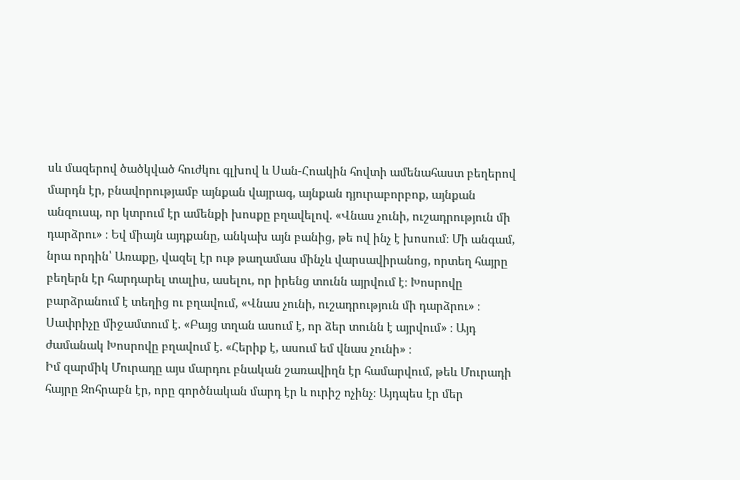սև մազերով ծածկված հուժկու գլխով և Սան-Հոակին հովտի ամենահաստ բեղերով մարդն էր, բնավորությամբ այնքան վայրագ, այնքան դյուրաբորբոք, այնքան անզուսպ, որ կտրում էր ամենքի խոսքը բղավելով. «Վնաս չունի, ուշադրություն մի դարձրու» ։ Եվ միայն այդքանը, անկախ այն բանից, թե ով ինչ է խոսում։ Մի անգամ, նրա որդին՝ Առաքը, վազել էր ութ թաղամաս մինչև վարսավիրանոց, որտեղ հայրը բեղերն էր հարդարել տալիս, ասելու, որ իրենց տունն այրվում է։ Խոսրովը բարձրանում է տեղից ու բղավում, «Վնաս չունի, ուշադրություն մի դարձրու» ։ Սափրիչը միջամտում է. «Բայց տղան ասում է, որ ձեր տունն է այրվում» ։ Այդ ժամանակ Խոսրովը բղավում է. «Հերիք է, ասում եմ վնաս չունի» ։
Իմ զարմիկ Մուրադը այս մարդու բնական շառավիղն էր համարվում, թեև Մուրադի հայրը Զոհրաբն էր, որը գործնական մարդ էր և ուրիշ ոչինչ։ Այդպես էր մեր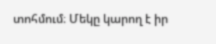տոհմում։ Մեկը կարող է իր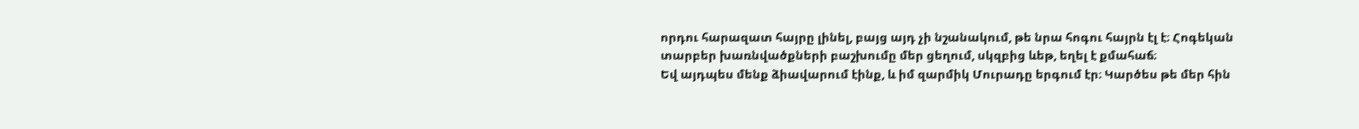որդու հարազատ հայրը լինել, բայց այդ չի նշանակում, թե նրա հոգու հայրն էլ է։ Հոգեկան տարբեր խառնվածքների բաշխումը մեր ցեղում, սկզբից ևեթ, եղել է քմահաճ։
Եվ այդպես մենք ձիավարում էինք, և իմ զարմիկ Մուրադը երգում էր։ Կարծես թե մեր հին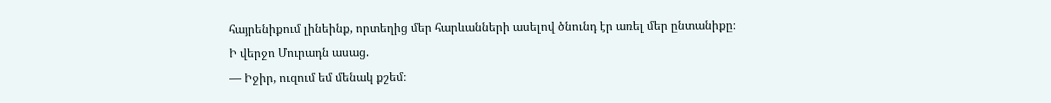հայրենիքում լինեինք, որտեղից մեր հարևանների ասելով ծնունդ էր առել մեր ընտանիքը։
Ի վերջո Մուրադն ասաց.
— Իջիր, ուզում եմ մենակ քշեմ։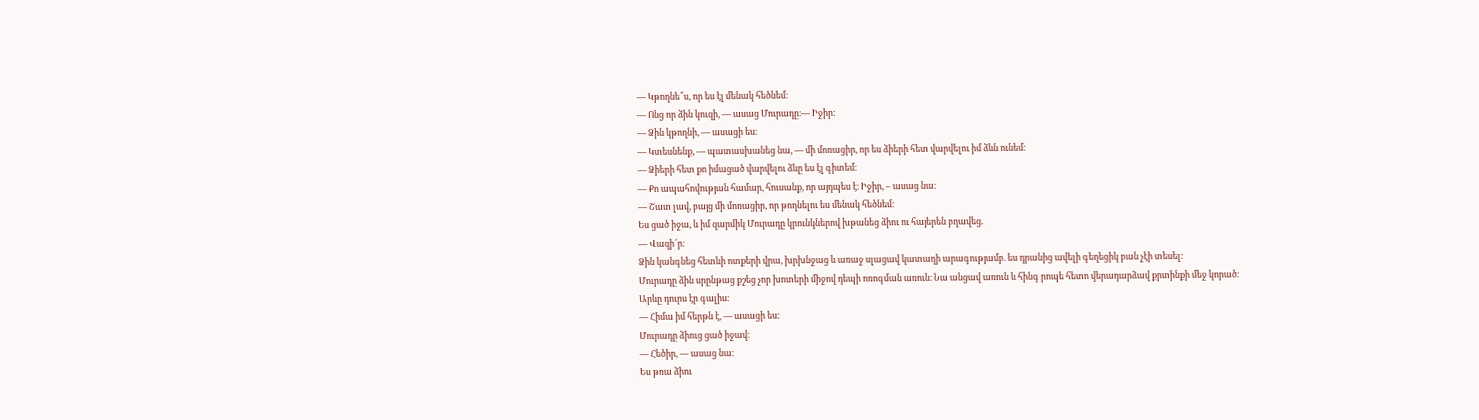— Կթողնե՞ս, որ ես էլ մենակ հեծնեմ։
— Ոնց որ ձին կուզի, — ասաց Մուրադը։— Իջիր:
— Ձին կթողնի, — ասացի ես։
— Կտեսնենք, — պատասխանեց նա, — մի մոռացիր, որ ես ձիերի հետ վարվելու իմ ձևն ունեմ։
— Ձիերի հետ քո իմացած վարվելու ձևը ես էլ գիտեմ։
— Քո ապահովության համար, հուսանք, որ այդպես է։ Իջիր, – ասաց նա։
— Շատ լավ, բայց մի մոռացիր, որ թողնելու ես մենակ հեծնեմ։
Ես ցած իջա, և իմ զարմիկ Մուրադը կրունկներով խթանեց ձիու ու հայերեն բղավեց.
— Վազի՜ր։
Ձին կանգնեց հետևի ոտքերի վրա, խրխնջաց և առաջ սլացավ կատաղի արագությամբ. ես դրանից ավելի գեղեցիկ բան չէի տեսել:
Մուրադը ձին սրընթաց քշեց չոր խոտերի միջով դեպի ոռոգման առուն։ Նա անցավ առուն և հինգ րոպե հետո վերադարձավ քրտինքի մեջ կորած։
Արևը դուրս էր գալիս։
— Հիմա իմ հերթն է, — ասացի ես։
Մուրադը ձիուց ցած իջավ։
— Հեծիր, — ասաց նա։
Ես թռա ձիու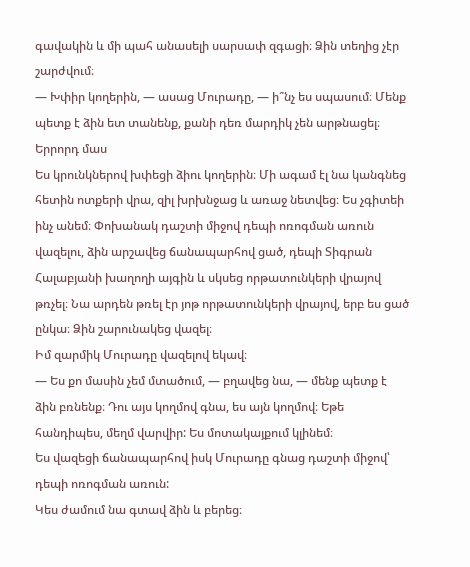գավակին և մի պահ անասելի սարսափ զգացի։ Ձին տեղից չէր շարժվում։
— Խփիր կողերին, — ասաց Մուրադը, — ի՞նչ ես սպասում։ Մենք պետք է ձին ետ տանենք, քանի դեռ մարդիկ չեն արթնացել։
Երրորդ մաս
Ես կրունկներով խփեցի ձիու կողերին։ Մի ագամ էլ նա կանգնեց հետին ոտքերի վրա, զիլ խրխնջաց և առաջ նետվեց։ Ես չգիտեի ինչ անեմ։ Փոխանակ դաշտի միջով դեպի ոռոգման առուն վազելու, ձին արշավեց ճանապարհով ցած, դեպի Տիգրան Հալաբյանի խաղողի այգին և սկսեց որթատունկերի վրայով թռչել։ Նա արդեն թռել էր յոթ որթատունկերի վրայով, երբ ես ցած ընկա։ Ձին շարունակեց վազել։
Իմ զարմիկ Մուրադը վազելով եկավ։
— Ես քո մասին չեմ մտածում, — բղավեց նա, — մենք պետք է ձին բռնենք։ Դու այս կողմով գնա, ես այն կողմով։ Եթե հանդիպես, մեղմ վարվիր: Ես մոտակայքում կլինեմ։
Ես վազեցի ճանապարհով իսկ Մուրադը գնաց դաշտի միջով՝ դեպի ոռոգման առուն:
Կես ժամում նա գտավ ձին և բերեց։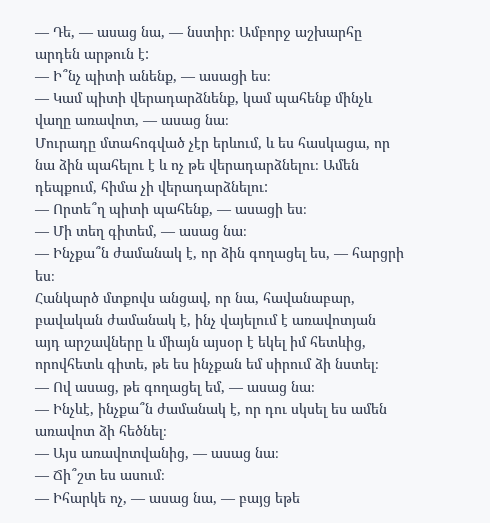— Դե, — ասաց նա, — նստիր։ Ամբորջ աշխարհը արդեն արթուն է:
— Ի՞նչ պիտի անենք, — ասացի ես։
— Կամ պիտի վերադարձնենք, կամ պահենք մինչև վաղը առավոտ, — ասաց նա։
Մուրադը մտահոգված չէր երևում, և ես հասկացա, որ նա ձին պահելու է և ոչ թե վերադարձնելու։ Ամեն դեպքում, հիմա չի վերադարձնելու:
— Որտե՞ղ պիտի պահենք, — ասացի ես։
— Մի տեղ գիտեմ, — ասաց նա։
— Ինչքա՞ն ժամանակ է, որ ձին գողացել ես, — հարցրի ես։
Հանկարծ մտքովս անցավ, որ նա, հավանաբար, բավական ժամանակ է, ինչ վայելում է առավոտյան այդ արշավները և միայն այսօր է եկել իմ հետևից, որովհետև գիտե, թե ես ինչքան եմ սիրում ձի նստել։
— Ով ասաց, թե գողացել եմ, — ասաց նա։
— Ինչևէ, ինչքա՞ն ժամանակ է, որ դու սկսել ես ամեն առավոտ ձի հեծնել։
— Այս առավոտվանից, — ասաց նա։
— Ճի՞շտ ես ասում։
— Իհարկե ոչ, — ասաց նա, — բայց եթե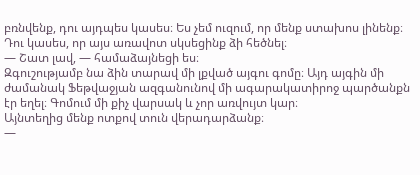բռնվենք, դու այդպես կասես։ Ես չեմ ուզում, որ մենք ստախոս լինենք։ Դու կասես, որ այս առավոտ սկսեցինք ձի հեծնել։
— Շատ լավ, — համաձայնեցի ես։
Զգուշությամբ նա ձին տարավ մի լքված այգու գոմը։ Այդ այգին մի ժամանակ Ֆեթվաջյան ազգանունով մի ագարակատիրոջ պարծանքն էր եղել։ Գոմում մի քիչ վարսակ և չոր առվույտ կար։
Այնտեղից մենք ոտքով տուն վերադարձանք։
—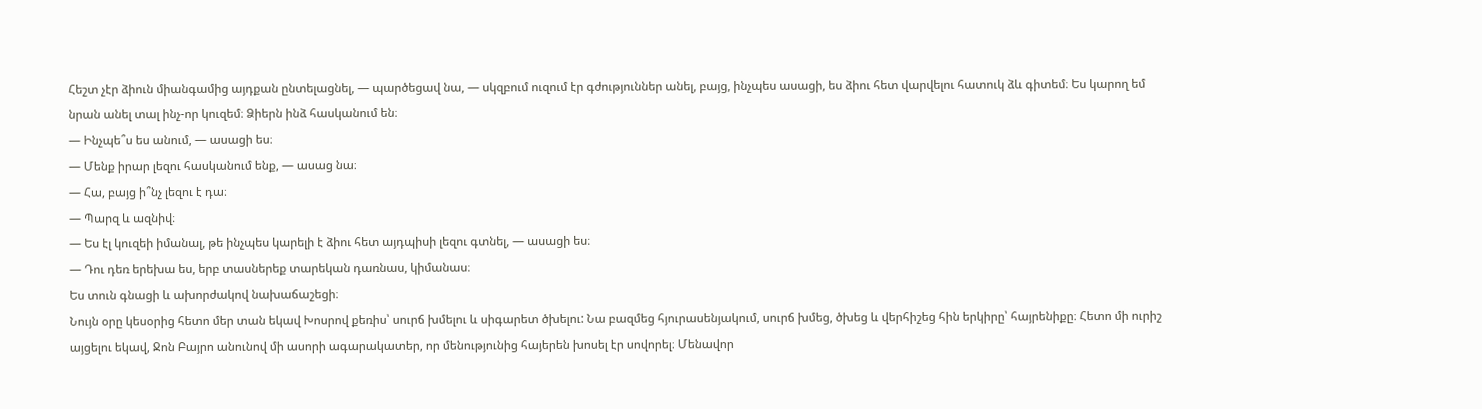Հեշտ չէր ձիուն միանգամից այդքան ընտելացնել, — պարծեցավ նա, — սկզբում ուզում էր գժություններ անել, բայց, ինչպես ասացի, ես ձիու հետ վարվելու հատուկ ձև գիտեմ։ Ես կարող եմ նրան անել տալ ինչ-որ կուզեմ։ Ձիերն ինձ հասկանում են։
— Ինչպե՞ս ես անում, — ասացի ես։
— Մենք իրար լեզու հասկանում ենք, — ասաց նա։
— Հա, բայց ի՞նչ լեզու է դա։
— Պարզ և ազնիվ։
— Ես էլ կուզեի իմանալ, թե ինչպես կարելի է ձիու հետ այդպիսի լեզու գտնել, — ասացի ես։
— Դու դեռ երեխա ես, երբ տասներեք տարեկան դառնաս, կիմանաս։
Ես տուն գնացի և ախորժակով նախաճաշեցի։
Նույն օրը կեսօրից հետո մեր տան եկավ Խոսրով քեռիս՝ սուրճ խմելու և սիգարետ ծխելու: Նա բազմեց հյուրասենյակում, սուրճ խմեց, ծխեց և վերհիշեց հին երկիրը՝ հայրենիքը։ Հետո մի ուրիշ այցելու եկավ, Ջոն Բայրո անունով մի ասորի ագարակատեր, որ մենությունից հայերեն խոսել էր սովորել։ Մենավոր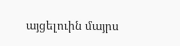այցելուին մայրս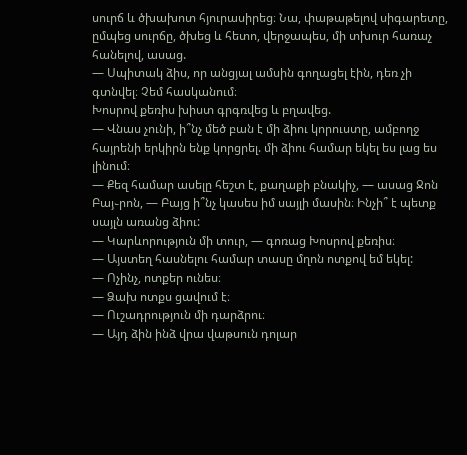սուրճ և ծխախոտ հյուրասիրեց։ Նա, փաթաթելով սիգարետը, ըմպեց սուրճը, ծխեց և հետո, վերջապես, մի տխուր հառաչ հանելով, ասաց.
— Սպիտակ ձիս, որ անցյալ ամսին գողացել էին, դեռ չի գտնվել։ Չեմ հասկանում։
Խոսրով քեռիս խիստ գրգռվեց և բղավեց.
— Վնաս չունի, ի՞նչ մեծ բան է մի ձիու կորուստը, ամբողջ հայրենի երկիրն ենք կորցրել. մի ձիու համար եկել ես լաց ես լինում։
— Քեզ համար ասելը հեշտ է, քաղաքի բնակիչ, — ասաց Ջոն Բայ֊րոն, — Բայց ի՞նչ կասես իմ սայլի մասին։ Ինչի՞ է պետք սայլն առանց ձիու:
— Կարևորություն մի տուր, — գոռաց Խոսրով քեռիս։
— Այստեղ հասնելու համար տասը մղոն ոտքով եմ եկել:
— Ոչինչ, ոտքեր ունես։
— Ձախ ոտքս ցավում է։
— Ուշադրություն մի դարձրու։
— Այդ ձին ինձ վրա վաթսուն դոլար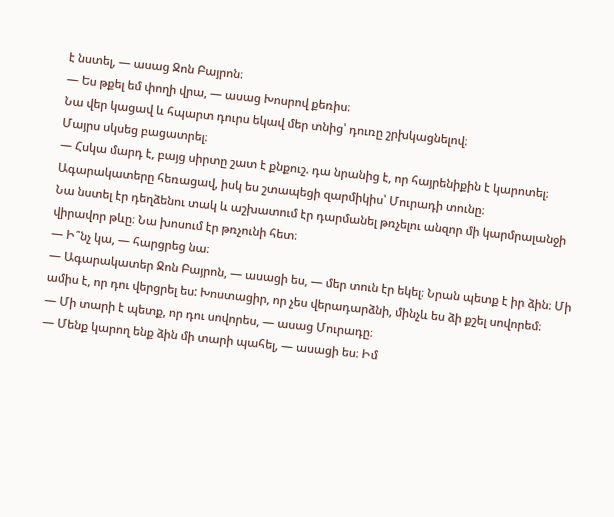է նստել, — ասաց Ջոն Բայրոն։
— Ես թքել եմ փողի վրա, — ասաց Խոսրով քեռիս։
Նա վեր կացավ և հպարտ դուրս եկավ մեր տնից՝ դուռը շրխկացնելով։
Մայրս սկսեց բացատրել։
— Հսկա մարդ է, բայց սիրտը շատ է քնքուշ. դա նրանից է, որ հայրենիքին է կարոտել։
Ագարակատերը հեռացավ, իսկ ես շտապեցի զարմիկիս՝ Մուրադի տունը։
Նա նստել էր դեղձենու տակ և աշխատում էր դարմանել թռչելու անզոր մի կարմրալանջի վիրավոր թևը։ Նա խոսում էր թռչունի հետ։
— Ի՞նչ կա, — հարցրեց նա։
— Ագարակատեր Ջոն Բայրոն, — ասացի ես, — մեր տուն էր եկել։ Նրան պետք է իր ձին։ Մի ամիս է, որ դու վերցրել ես: Խոստացիր, որ չես վերադարձնի, մինչև ես ձի քշել սովորեմ։
— Մի տարի է պետք, որ դու սովորես, — ասաց Մուրադը։
— Մենք կարող ենք ձին մի տարի պահել, — ասացի ես։ Իմ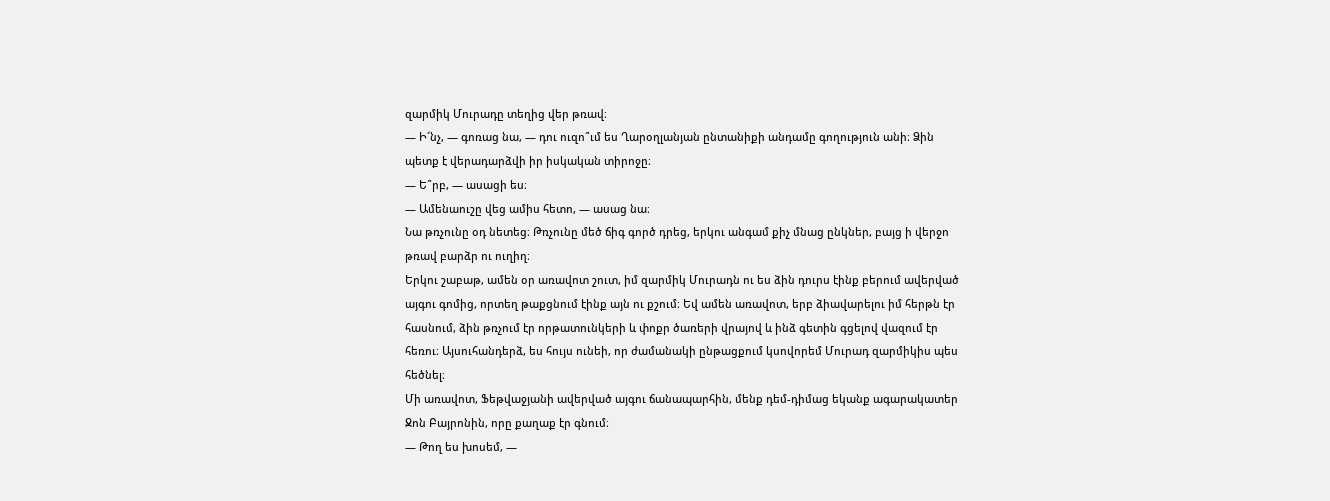զարմիկ Մուրադը տեղից վեր թռավ։
— Ի՜նչ, — գոռաց նա, — դու ուզո՞ւմ ես Ղարօղլանյան ընտանիքի անդամը գողություն անի։ Ձին պետք է վերադարձվի իր իսկական տիրոջը։
— Ե՞րբ, — ասացի ես։
— Ամենաուշը վեց ամիս հետո, — ասաց նա։
Նա թռչունը օդ նետեց։ Թռչունը մեծ ճիգ գործ դրեց, երկու անգամ քիչ մնաց ընկներ, բայց ի վերջո թռավ բարձր ու ուղիղ։
Երկու շաբաթ, ամեն օր առավոտ շուտ, իմ զարմիկ Մուրադն ու ես ձին դուրս էինք բերում ավերված այգու գոմից, որտեղ թաքցնում էինք այն ու քշում։ Եվ ամեն առավոտ, երբ ձիավարելու իմ հերթն էր հասնում, ձին թռչում էր որթատունկերի և փոքր ծառերի վրայով և ինձ գետին գցելով վազում էր հեռու։ Այսուհանդերձ, ես հույս ունեի, որ ժամանակի ընթացքում կսովորեմ Մուրադ զարմիկիս պես հեծնել։
Մի առավոտ, Ֆեթվաջյանի ավերված այգու ճանապարհին, մենք դեմ-դիմաց եկանք ագարակատեր Ջոն Բայրոնին, որը քաղաք էր գնում։
— Թող ես խոսեմ, —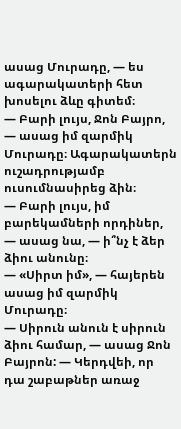ասաց Մուրադը, — ես ագարակատերի հետ խոսելու ձևը գիտեմ։
— Բարի լույս, Ջոն Բայրո, — ասաց իմ զարմիկ Մուրադը։ Ագարակատերն ուշադրությամբ ուսումնասիրեց ձին։
— Բարի լույս, իմ բարեկամների որդիներ, — ասաց նա, — ի՞նչ է ձեր ձիու անունը։
— «Սիրտ իմ», — հայերեն ասաց իմ զարմիկ Մուրադը։
— Սիրուն անուն է սիրուն ձիու համար, — ասաց Ջոն Բայրոն: — Կերդվեի, որ դա շաբաթներ առաջ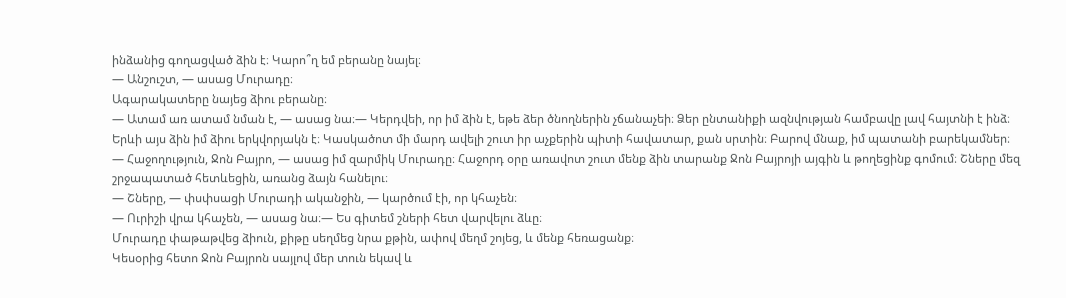ինձանից գողացված ձին է։ Կարո՞ղ եմ բերանը նայել։
— Անշուշտ, — ասաց Մուրադը։
Ագարակատերը նայեց ձիու բերանը։
— Ատամ առ ատամ նման է, — ասաց նա։— Կերդվեի, որ իմ ձին է, եթե ձեր ծնողներին չճանաչեի։ Ձեր ընտանիքի ազնվության համբավը լավ հայտնի է ինձ։ Երևի այս ձին իմ ձիու երկվորյակն է։ Կասկածոտ մի մարդ ավելի շուտ իր աչքերին պիտի հավատար, քան սրտին։ Բարով մնաք, իմ պատանի բարեկամներ։
— Հաջողություն, Ջոն Բայրո, — ասաց իմ զարմիկ Մուրադը։ Հաջորդ օրը առավոտ շուտ մենք ձին տարանք Ջոն Բայրոյի այգին և թողեցինք գոմում։ Շները մեզ շրջապատած հետևեցին, առանց ձայն հանելու։
— Շները, — փսփսացի Մուրադի ականջին, — կարծում էի, որ կհաչեն։
— Ուրիշի վրա կհաչեն, — ասաց նա։— Ես գիտեմ շների հետ վարվելու ձևը։
Մուրադը փաթաթվեց ձիուն, քիթը սեղմեց նրա քթին, ափով մեղմ շոյեց, և մենք հեռացանք։
Կեսօրից հետո Ջոն Բայրոն սայլով մեր տուն եկավ և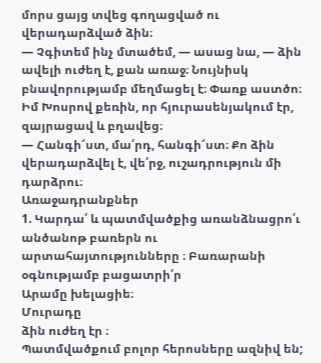մորս ցայց տվեց գողացված ու վերադարձված ձին։
— Չգիտեմ ինչ մտածեմ, — ասաց նա, — ձին ավելի ուժեղ է, քան առաջ։ Նույնիսկ բնավորությամբ մեղմացել է։ Փառք աստծո։
Իմ Խոսրով քեռին, որ հյուրասենյակում էր, զայրացավ և բղավեց։
— Հանգի՜ստ, մա՛րդ, հանգի՜ստ։ Քո ձին վերադարձվել է, վե՛րջ, ուշադրություն մի դարձրու։
Առաջադրանքներ
1. Կարդա՛ և պատմվածքից առանձնացրո՛ւ անծանոթ բառերն ու արտահայտությունները ։ Բառարանի օգնությամբ բացատրի՛ր
Արամը խելացիե։
Մուրադը
ձին ուժեղ էր ։
Պատմվածքում բոլոր հերոսները ազնիվ են;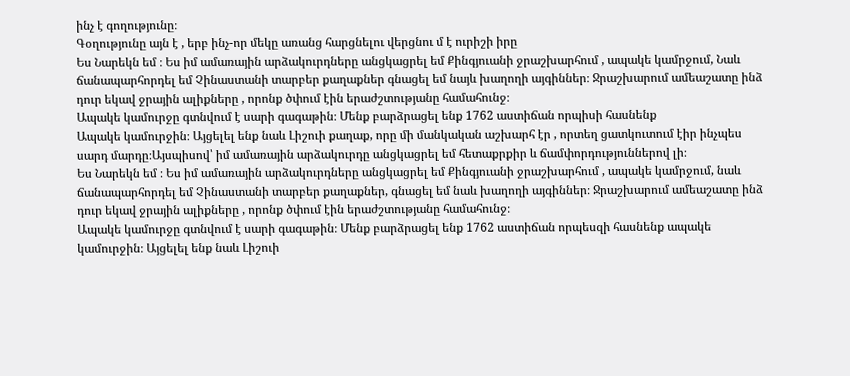ինչ է գողությունը։
Գօղությունը այն է , երբ ինչ-որ մեկը առանց հարցնելու վերցնու մ է ուրիշի իրը
Ես Նարեկն եմ ։ Ես իմ ամառային արձակուրդները անցկացրել եմ Քինգյուանի ջրաշխարհում , ապակե կամրջում, Նաև ճանապարհորդել եմ Չինաստանի տարբեր քաղաքներ գնացել եմ նայև խաղողի այգիններ։ Ջրաշխարում ամեաշատը ինձ դուր եկավ ջրային ալիքները , որոնք ծփում էին երաժշտությանը համահունջ։
Ապակե կամուրջը գտնվում է սարի գագաթին։ Մենք բարձրացել ենք 1762 աստիճան որպիսի հասնենք
Ապակե կամուրջին։ Այցելել ենք նաև Լիշուի քաղաք, որը մի մանկական աշխարհ էր , որտեղ ցատկուտում էիր ինչպես սարդ մարդը։Այսպիսով՝ իմ ամառային արձակուրդը անցկացրել եմ հետաքրքիր և ճամփորդություններով լի։
Ես Նարեկն եմ ։ Ես իմ ամառային արձակուրդները անցկացրել եմ Քինգյուանի ջրաշխարհում , ապակե կամրջում, նաև ճանապարհորդել եմ Չինաստանի տարբեր քաղաքներ, գնացել եմ նաև խաղողի այգիններ։ Ջրաշխարում ամեաշատը ինձ դուր եկավ ջրային ալիքները , որոնք ծփում էին երաժշտությանը համահունջ։
Ապակե կամուրջը գտնվում է սարի գագաթին։ Մենք բարձրացել ենք 1762 աստիճան որպեսզի հասնենք ապակե կամուրջին։ Այցելել ենք նաև Լիշուի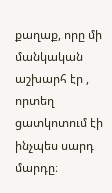քաղաք, որը մի մանկական աշխարհ էր , որտեղ ցատկոտում էի ինչպես սարդ մարդը։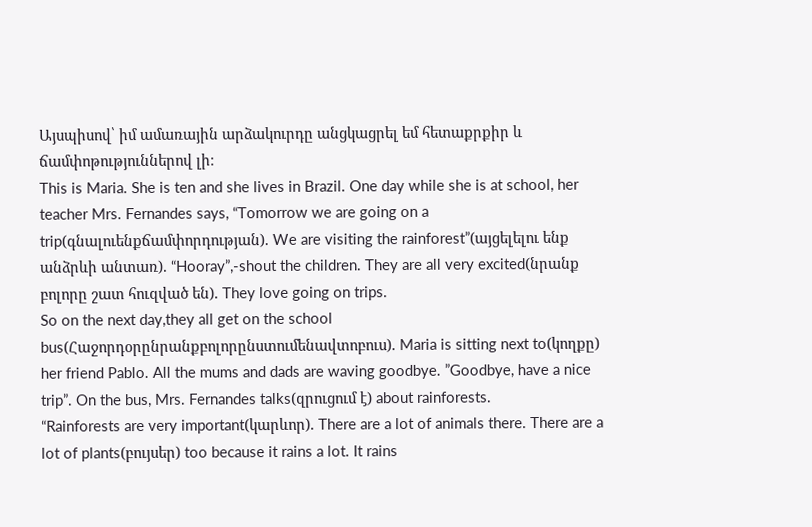Այսպիսով՝ իմ ամառային արձակուրդը անցկացրել եմ հետաքրքիր և ճամփոթություններով լի։
This is Maria. She is ten and she lives in Brazil. One day while she is at school, her teacher Mrs. Fernandes says, “Tomorrow we are going on a trip(գնալուենքճամփորդության). We are visiting the rainforest”(այցելելու ենք անձրևի անտառ). “Hooray”,-shout the children. They are all very excited(նրանք բոլորը շատ հուզված են). They love going on trips.
So on the next day,they all get on the school bus(Հաջորդօրընրանքբոլորընստումենավտոբուս). Maria is sitting next to(կողքը) her friend Pablo. All the mums and dads are waving goodbye. ”Goodbye, have a nice trip”. On the bus, Mrs. Fernandes talks(զրուցում է) about rainforests.
“Rainforests are very important(կարևոր). There are a lot of animals there. There are a lot of plants(բույսեր) too because it rains a lot. It rains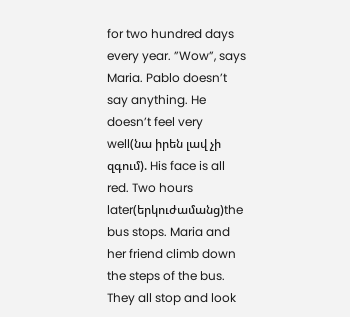for two hundred days every year. ”Wow”, says Maria. Pablo doesn’t say anything. He doesn’t feel very well(նա իրեն լավ չի զգում). His face is all red. Two hours later(երկուժամանց)the bus stops. Maria and her friend climb down the steps of the bus. They all stop and look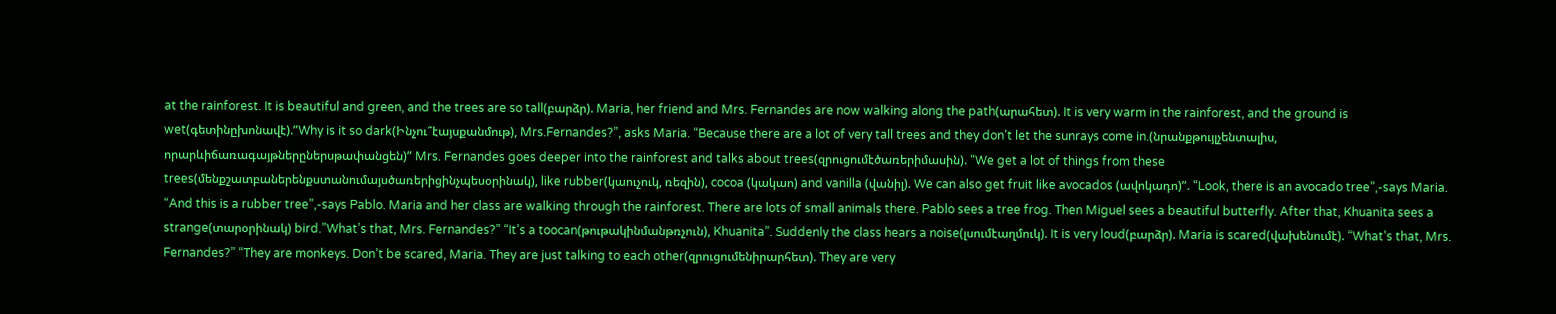at the rainforest. It is beautiful and green, and the trees are so tall(բարձր). Maria, her friend and Mrs. Fernandes are now walking along the path(արահետ). It is very warm in the rainforest, and the ground is wet(գետինըխոնավէ).”Why is it so dark(Ինչու՞էայսքանմութ), Mrs.Fernandes?”, asks Maria. “Because there are a lot of very tall trees and they don’t let the sunrays come in.(նրանքթույլչենտալիս, որարևիճառագայթներըներսթափանցեն)” Mrs. Fernandes goes deeper into the rainforest and talks about trees(զրուցումէծառերիմասին). “We get a lot of things from these trees(մենքշատբաներենքստանումայսծառերիցինչպեսօրինակ), like rubber(կաուչուկ, ռեզին), cocoa (կակաո) and vanilla (վանիլ). We can also get fruit like avocados (ավոկադո)”. “Look, there is an avocado tree”,-says Maria. “And this is a rubber tree”,-says Pablo. Maria and her class are walking through the rainforest. There are lots of small animals there. Pablo sees a tree frog. Then Miguel sees a beautiful butterfly. After that, Khuanita sees a strange(տարօրինակ) bird.”What’s that, Mrs. Fernandes?” “It’s a toocan(թութակինմանթռչուն), Khuanita”. Suddenly the class hears a noise(լսումէաղմուկ). It is very loud(բարձր). Maria is scared(վախենումէ). “What’s that, Mrs. Fernandes?” “They are monkeys. Don’t be scared, Maria. They are just talking to each other(զրուցումենիրարհետ). They are very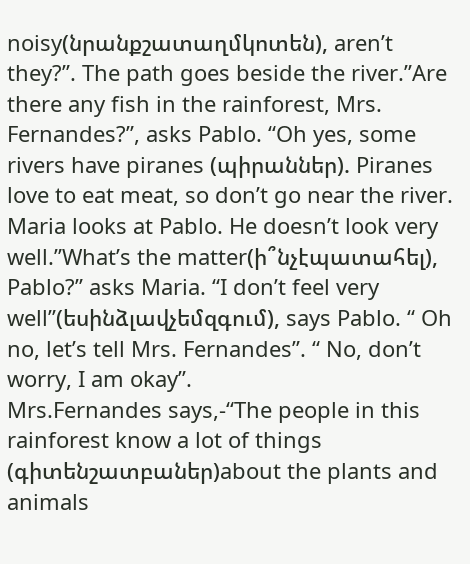noisy(նրանքշատաղմկոտեն), aren’t they?”. The path goes beside the river.”Are there any fish in the rainforest, Mrs. Fernandes?”, asks Pablo. “Oh yes, some rivers have piranes (պիրաններ). Piranes love to eat meat, so don’t go near the river.
Maria looks at Pablo. He doesn’t look very well.”What’s the matter(ի՞նչէպատահել), Pablo?” asks Maria. “I don’t feel very well”(եսինձլավչեմզգում), says Pablo. “ Oh no, let’s tell Mrs. Fernandes”. “ No, don’t worry, I am okay”.
Mrs.Fernandes says,-“The people in this rainforest know a lot of things (գիտենշատբաներ)about the plants and animals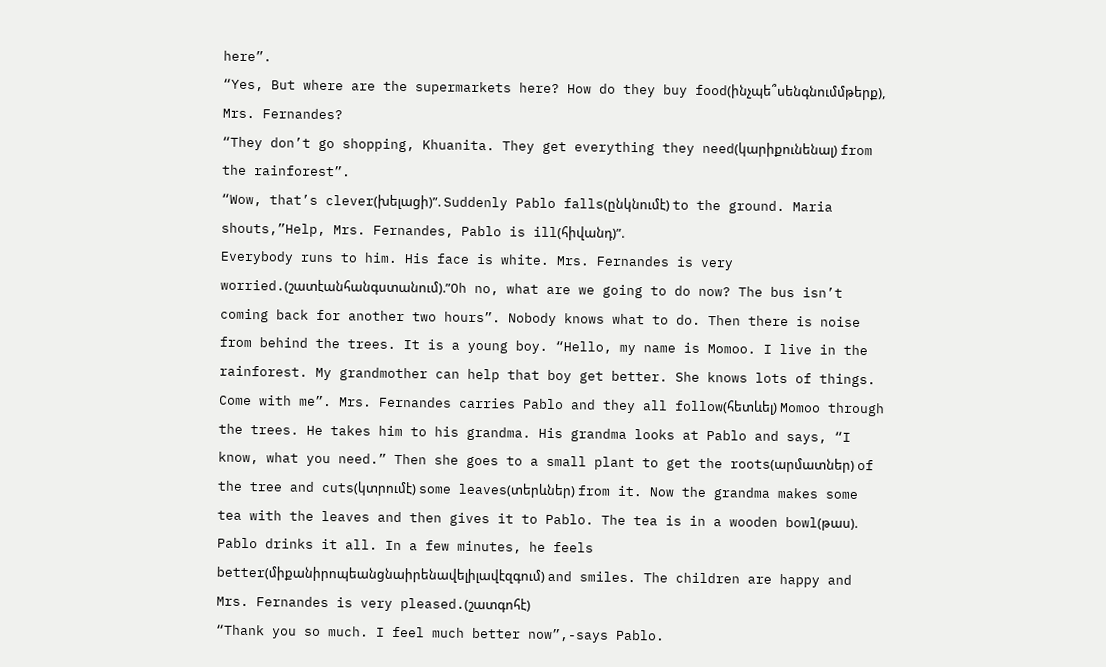here”.
“Yes, But where are the supermarkets here? How do they buy food(ինչպե՞սենգնումմթերք), Mrs. Fernandes?
“They don’t go shopping, Khuanita. They get everything they need(կարիքունենալ) from the rainforest”.
“Wow, that’s clever(խելացի)”. Suddenly Pablo falls(ընկնումէ) to the ground. Maria shouts,”Help, Mrs. Fernandes, Pablo is ill(հիվանդ)”.
Everybody runs to him. His face is white. Mrs. Fernandes is very worried.(շատէանհանգստանում).”Oh no, what are we going to do now? The bus isn’t coming back for another two hours”. Nobody knows what to do. Then there is noise from behind the trees. It is a young boy. “Hello, my name is Momoo. I live in the rainforest. My grandmother can help that boy get better. She knows lots of things. Come with me”. Mrs. Fernandes carries Pablo and they all follow(հետևել) Momoo through the trees. He takes him to his grandma. His grandma looks at Pablo and says, “I know, what you need.” Then she goes to a small plant to get the roots(արմատներ) of the tree and cuts(կտրումէ) some leaves(տերևներ) from it. Now the grandma makes some tea with the leaves and then gives it to Pablo. The tea is in a wooden bowl(թաս). Pablo drinks it all. In a few minutes, he feels better(միքանիրոպեանցնաիրենավելիլավէզգում) and smiles. The children are happy and Mrs. Fernandes is very pleased.(շատգոհէ)
“Thank you so much. I feel much better now”,-says Pablo.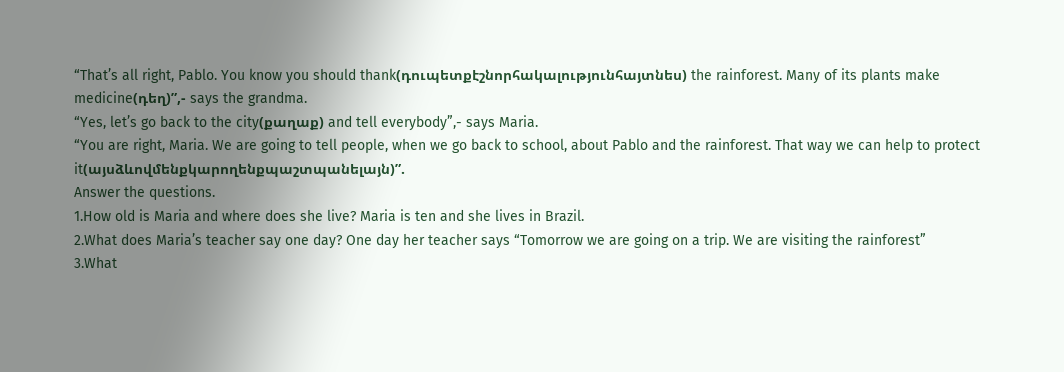“That’s all right, Pablo. You know you should thank(դուպետքէշնորհակալությունհայտնես) the rainforest. Many of its plants make medicine(դեղ)”,- says the grandma.
“Yes, let’s go back to the city(քաղաք) and tell everybody”,- says Maria.
“You are right, Maria. We are going to tell people, when we go back to school, about Pablo and the rainforest. That way we can help to protect it(այսձևովմենքկարողենքպաշտպանելայն)”.
Answer the questions.
1.How old is Maria and where does she live? Maria is ten and she lives in Brazil.
2.What does Maria’s teacher say one day? One day her teacher says “Tomorrow we are going on a trip. We are visiting the rainforest”
3.What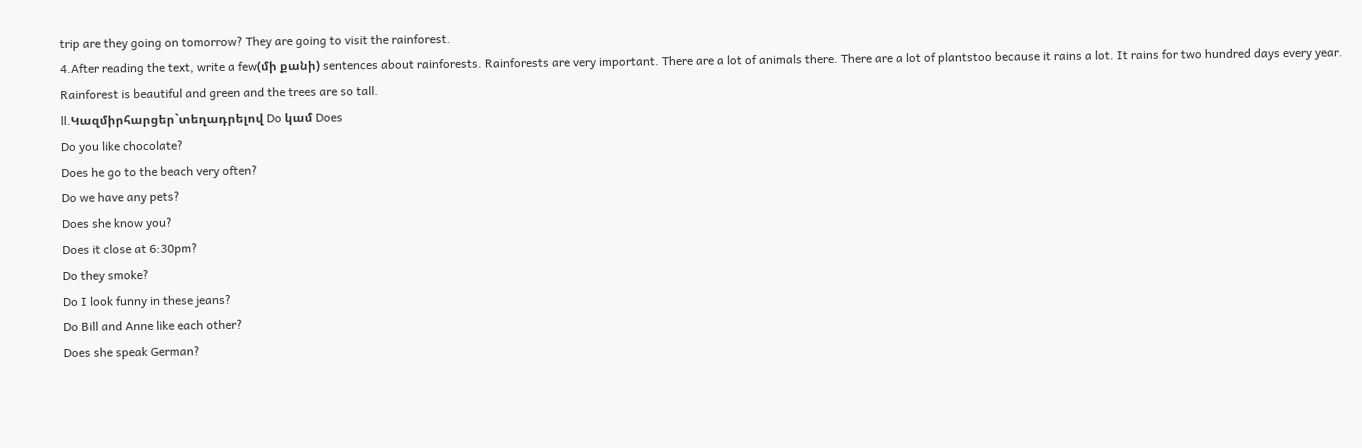trip are they going on tomorrow? They are going to visit the rainforest.
4.After reading the text, write a few(մի քանի) sentences about rainforests. Rainforests are very important. There are a lot of animals there. There are a lot of plantstoo because it rains a lot. It rains for two hundred days every year. Rainforest is beautiful and green and the trees are so tall.
ll.Կազմիրհարցեր`տեղադրելով Do կամ Does
Do you like chocolate?
Does he go to the beach very often?
Do we have any pets?
Does she know you?
Does it close at 6:30pm?
Do they smoke?
Do I look funny in these jeans?
Do Bill and Anne like each other?
Does she speak German?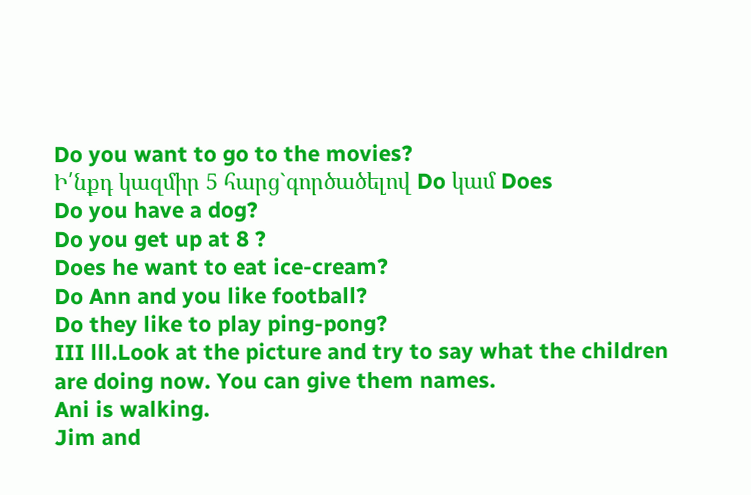Do you want to go to the movies?
Ի՛նքդ կազմիր 5 հարց`գործածելով Do կամ Does
Do you have a dog?
Do you get up at 8 ?
Does he want to eat ice-cream?
Do Ann and you like football?
Do they like to play ping-pong?
III lll.Look at the picture and try to say what the children are doing now. You can give them names.
Ani is walking.
Jim and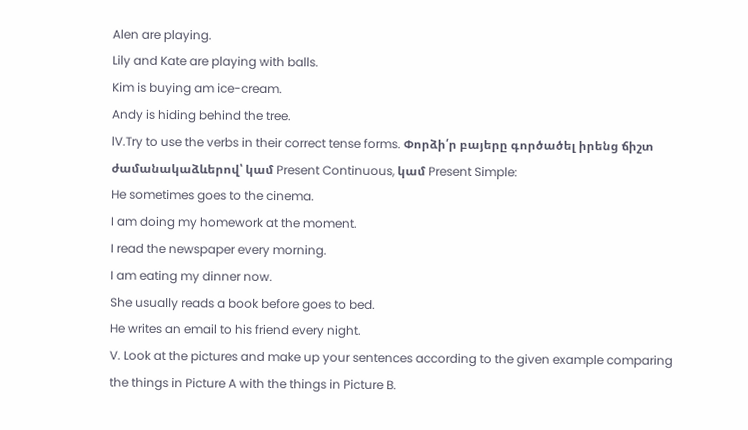Alen are playing.
Lily and Kate are playing with balls.
Kim is buying am ice-cream.
Andy is hiding behind the tree.
lV.Try to use the verbs in their correct tense forms. Փորձի՛ր բայերը գործածել իրենց ճիշտ ժամանակաձևերով՝ կամ Present Continuous, կամ Present Simple:
He sometimes goes to the cinema.
I am doing my homework at the moment.
I read the newspaper every morning.
I am eating my dinner now.
She usually reads a book before goes to bed.
He writes an email to his friend every night.
V. Look at the pictures and make up your sentences according to the given example comparing the things in Picture A with the things in Picture B.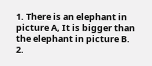1. There is an elephant in picture A, It is bigger than the elephant in picture B.
2.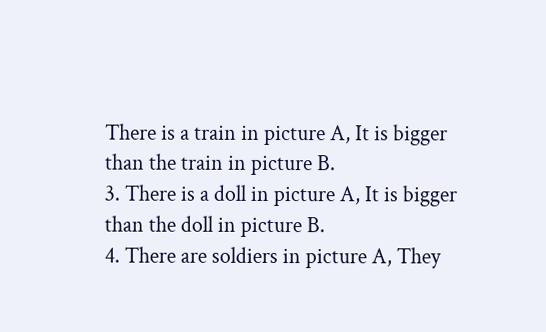There is a train in picture A, It is bigger than the train in picture B.
3. There is a doll in picture A, It is bigger than the doll in picture B.
4. There are soldiers in picture A, They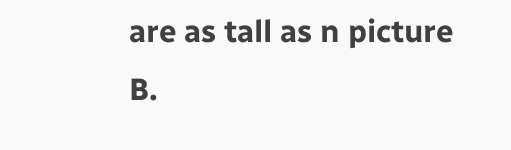are as tall as n picture B.